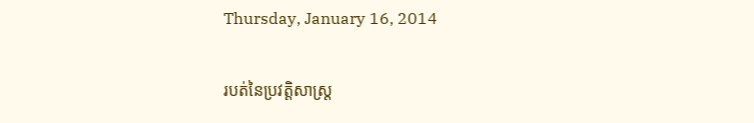Thursday, January 16, 2014

របត់នៃប្រវត្តិសាស្ត្រ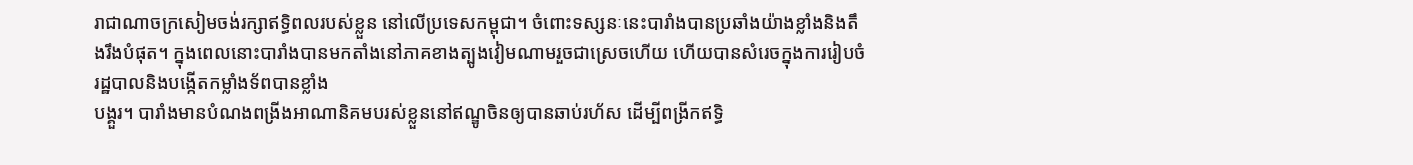រាជាណាចក្រសៀមចង់រក្សាឥទ្ធិពលរបស់ខ្លួន នៅលើប្រទេសកម្ពុជា។ ចំពោះទស្សនៈនេះបារាំងបានប្រឆាំងយ៉ាងខ្លាំងនិងតឹងរឹងបំផុត។ ក្នុងពេលនោះបារាំងបានមកតាំងនៅភាគខាងត្បូងវៀមណាមរួចជាស្រេចហើយ ហើយបានសំរេចក្នុងការរៀបចំរដ្ឋបាលនិងបង្កើតកម្លាំងទ័ពបានខ្លាំង
បង្គួរ។ បារាំងមានបំណងពង្រីងអាណានិគមបរស់ខ្លួននៅឥណ្ឌូចិនឲ្យបានឆាប់រហ័ស ដើម្បីពង្រីកឥទ្ធិ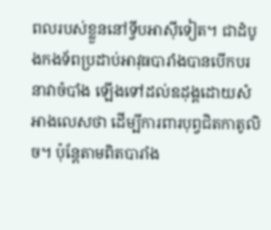ពលរបស់ខ្លួននៅទ្វីបអាស៊ីទៀត។ ជាដំបូងកងទ័ពប្រដាប់អាវុធបារាំងបានបើកបរនាវាចំបាំង ឡើងទៅដល់ឧដុង្គដោយសំអាងលេសថា ដើម្បីការពារបុព្វជិតកាតូលិច។ ប៉ុន្តែតាមពិតបារាំង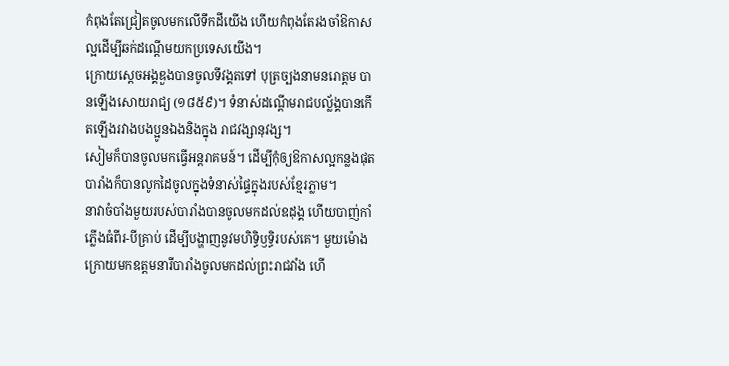កំពុងតែជ្រៀតចូលមកលើទឹកដីយើង ហើយកំពុងតែរងចាំឱកាសល្អដើម្បីឆក់ដណ្ដើមយកប្រទេសយើង។
ក្រោយស្ដេចអង្គឌួងបានចូលទីវង្គតទៅ បុត្រច្បងនាមនរោត្ដម បានឡើងសោយរាជ្យ (១៨៥៩)។ ទំនាស់ដណ្ដើមរាជបល័្លង្គបានកើតឡើងរវាងបងប្អូនឯងនិងក្នុង រាជវង្សានុវង្ស។
សៀមក៏បានចូលមកធ្វើអន្តរាគមន៍។ ដើម្បីកុំឲ្យឱកាសល្អកន្លងផុត បារាំងក៏បានលូកដៃចូលក្នុងទំនាស់ផ្ទៃក្នុងរបស់ខ្មែរភ្លាម។
នាវាចំបាំងមួយរបស់បារាំងបានចូលមកដល់ឧដុង្គ ហើយបាញ់កាំភ្លើងធំពីរ-បីគ្រាប់ ដើម្បីបង្ហាញនូវមហិទ្ធិឫទ្ធិរបស់គេ។ មួយម៉ោងក្រោយមកឧត្ដមនារីបារាំងចូលមកដល់ព្រះរាជវាំង ហើ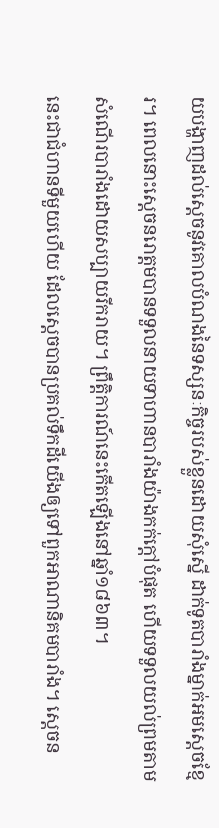យបង្ហាញដល់ស្ដេចនូវគោលបំណងនៃទស្សនៈកិច្ចរបស់ខ្លួនដោយសុំស្នើ ដាក់ទូតបារាំងម្នាក់អមស្ដេចខ្មែរ។ ពេលនោះស្ដេចនរោត្ដមបានទទួលនាយទាហានបារាំងយ៉ាងកក់ក្ដៅបំផុត ហើយទទួលយល់ព្រមតាមសំណើរបារាំងដោយសប្បាយរីករាយ។ ព្រឹត្តិការណ៍នេះកើតឡើងនៅឆ្នាំ១៨៦៣។
នេះជាជំហានទីមួយហើយ ដែលស្ដេចបានប្រគល់ទឹកដីយើងឲ្យទៅពួកអាណានិគមបារាំង។ ស្ដេចន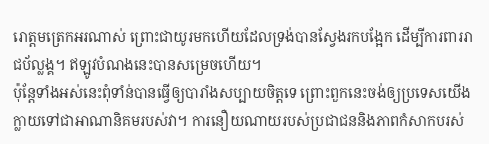រោត្ដមត្រេកអរណាស់ ព្រោះជាយូរមកហើយដែលទ្រង់បានស្វែងរកបង្អែក ដើម្បីការពាររាជប័ល្លង្គ។ ឥឡូវបំណងនេះបានសម្រេចហើយ។
ប៉ុន្តែទាំងអស់នេះពុំទាំន់បានធ្វើឲ្យបារាំងសប្បាយចិត្តទេ ព្រោះពួកនេះចង់ឲ្យប្រទេសយើងក្លាយទៅជាអាណានិគមរបស់វា។ ការនឿយណាយរបស់ប្រជាជននិងភាពកំសាកបរស់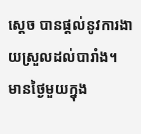ស្ដេច បានផ្ដល់នូវការងាយស្រួលដល់បារាំង។
មានថ្ងៃមួយក្នុង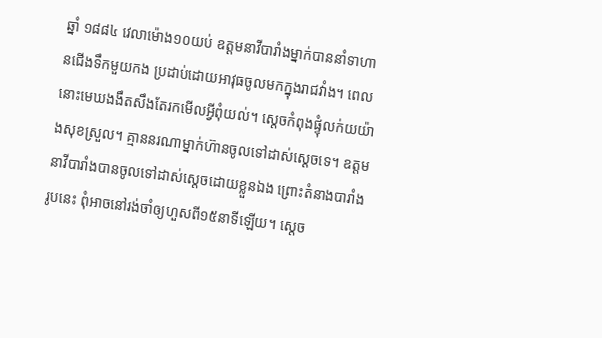ឆ្នាំ ១៨៨៤ វេលាម៉ោង១០យប់ ឧត្ដមនាវីបារាំងម្នាក់បាននាំទាហានជើងទឹកមួយកង ប្រដាប់ដោយអាវុធចូលមកក្នុងរាជវាំង។ ពេលនោះមេឃងងឹតសឹងតែរកមើលអ្វីពុំយល់។ ស្ដេចកំពុងផ្ទុំលក់យយ៉ាងសុខស្រួល។ គ្មាននរណាម្នាក់ហ៊ានចូលទៅដាស់ស្ដេចទេ។ ឧត្ដមនាវីបារាំងបានចូលទៅដាស់ស្ដេចដោយខ្លួនឯង ព្រោះតំនាងបារាំងរូបនេះ ពុំអាចនៅរង់ចាំឲ្យហួសពី១៥នាទីឡើយ។ ស្ដេច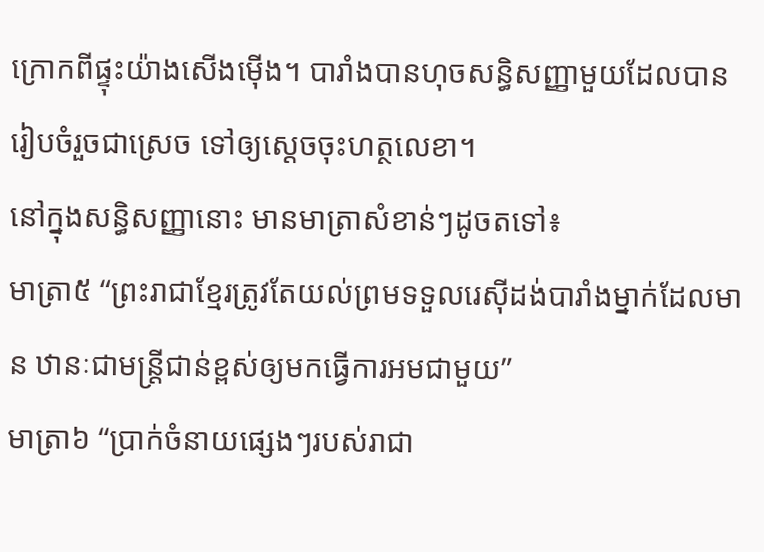ក្រោកពីផ្ទុះយ៉ាងសើងម៉ើង។ បារាំងបានហុចសន្ធិសញ្ញាមួយដែលបានរៀបចំរួចជាស្រេច ទៅឲ្យស្ដេចចុះហត្ថលេខា។
នៅក្នុងសន្ធិសញ្ញានោះ មានមាត្រាសំខាន់ៗដូចតទៅ៖
មាត្រា៥ “ព្រះរាជាខ្មែរត្រូវតែយល់ព្រមទទួលរេស៊ីដង់បារាំងម្នាក់ដែលមាន ឋានៈជាមន្ត្រីជាន់ខ្ពស់ឲ្យមកធ្វើការអមជាមួយ”
មាត្រា៦ “ប្រាក់ចំនាយផ្សេងៗរបស់រាជា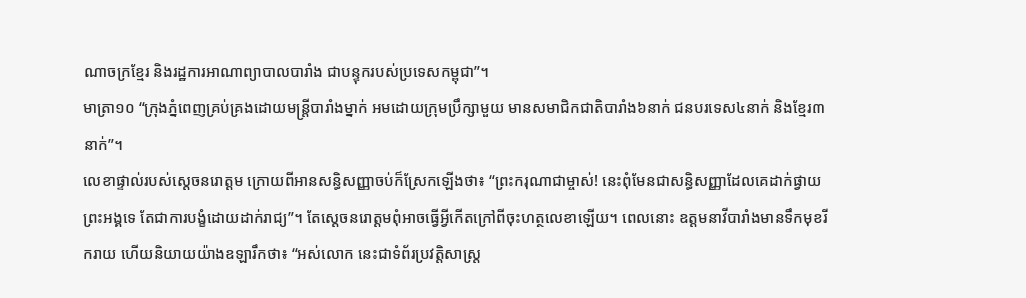ណាចក្រខ្មែរ និងរដ្ឋការអាណាព្យាបាលបារាំង ជាបន្ទុករបស់ប្រទេសកម្ពុជា”។
មាត្រា១០ “ក្រុងភ្នំពេញគ្រប់គ្រងដោយមន្ត្រីបារាំងម្នាក់ អមដោយក្រុមប្រឹក្សាមួយ មានសមាជិកជាតិបារាំង៦នាក់ ជនបរទេស៤នាក់ និងខ្មែរ៣នាក់”។
លេខាផ្ទាល់របស់ស្ដេចនរោត្ដម ក្រោយពីអានសន្ធិសញ្ញាចប់ក៏ស្រែកឡើងថា៖ “ព្រះករុណាជាម្ចាស់! នេះពុំមែនជាសន្ធិសញ្ញាដែលគេដាក់ផ្វាយព្រះអង្គទេ តែជាការបង្ខំដោយដាក់រាជ្យ”។ តែស្ដេចនរោត្ដមពុំអាចធ្វើអ្វីកើតក្រៅពីចុះហត្ថលេខាឡើយ។ ពេលនោះ ឧត្ដមនាវីបារាំងមានទឹកមុខរីករាយ ហើយនិយាយយ៉ាងឧឡារឹកថា៖ “អស់លោក នេះជាទំព័រប្រវត្តិសាស្ត្រ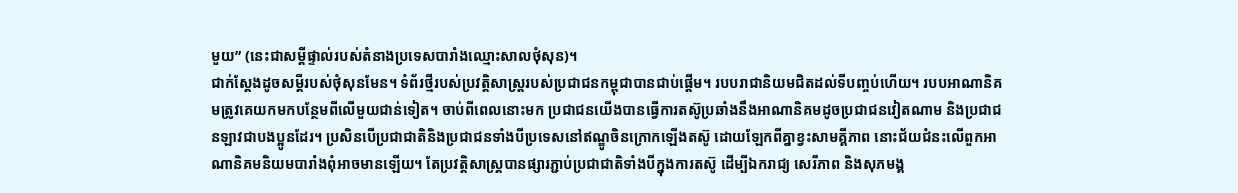មួយ” (នេះជាសម្ដីផ្ទាល់របស់តំនាងប្រទេសបារាំងឈ្មោះសាលថុំសុន)។
ជាក់ស្ដែងដូចសម្ដីរបស់ថុំសុនមែន។ ទំព័រថ្មីរបស់ប្រវត្តិសាស្ត្ររបស់ប្រជាជនកម្ពុជាបានជាប់ផ្ដើម។ របបរាជានិយមជិតដល់ទីបញ្ចប់ហើយ។ របបអាណានិគមត្រូវគេយកមកបន្ថែមពីលើមួយជាន់ទៀត។ ចាប់ពីពេលនោះមក ប្រជាជនយើងបានធ្វើការតស៊ូប្រឆាំងនឹងអាណានិគមដូចប្រជាជនវៀតណាម និងប្រជាជនឡាវជាបងប្អូនដែរ។ ប្រសិនបើប្រជាជាតិនិងប្រជាជនទាំងបីប្រទេសនៅឥណ្ឌូចិនក្រោកឡើងតស៊ូ ដោយឡែកពីគ្នាខ្វះសាមគ្គីភាព នោះជ័យជំនះលើពួកអាណានិគមនិយមបារាំងពុំអាចមានឡើយ។ តែប្រវត្តិសាស្ត្របានផ្សារភ្ជាប់ប្រជាជាតិទាំងបីក្នុងការតស៊ូ ដើម្បីឯករាជ្យ សេរីភាព និងសុភមង្គ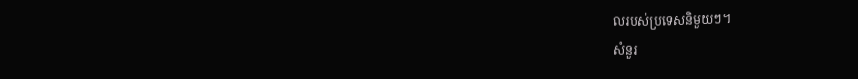លរបស់ប្រទេសនិមួយៗ។
សំនួរ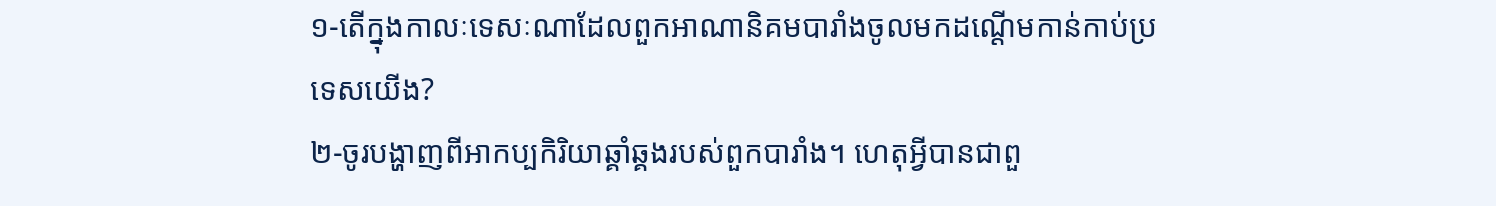១-តើក្នុងកាលៈទេសៈណាដែលពួកអាណានិគមបារាំងចូលមកដណ្ដើមកាន់កាប់ប្រទេសយើង?
២-ចូរបង្ហាញពីអាកប្បកិរិយាឆ្គាំឆ្គងរបស់ពួកបារាំង។ ហេតុអ្វីបានជាពួ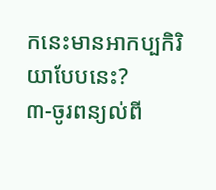កនេះមានអាកប្បកិរិយាបែបនេះ?
៣-ចូរពន្យល់ពី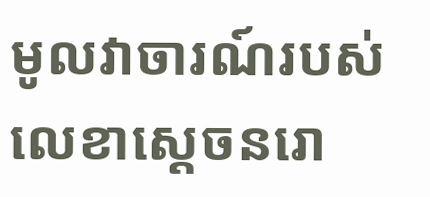មូលវាចារណ៍របស់លេខាស្ដេចនរោ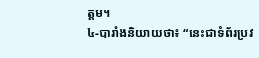ត្ដម។
៤-បារាំងនិយាយថា៖ “នេះជាទំព័រប្រវ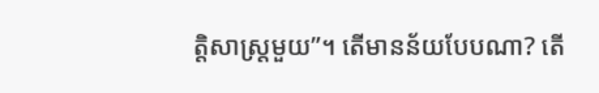ត្តិសាស្ត្រមួយ”។ តើមានន័យបែបណា? តើ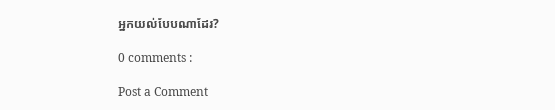អ្នកយល់បែបណាដែរ?

0 comments :

Post a Comment